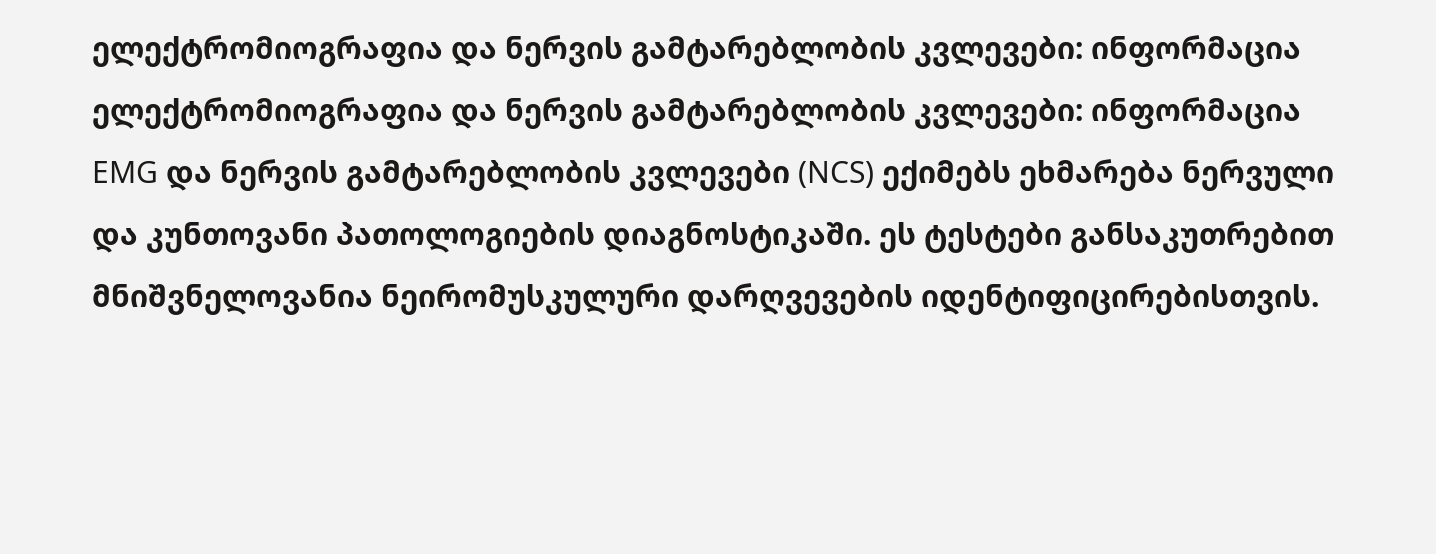ელექტრომიოგრაფია და ნერვის გამტარებლობის კვლევები: ინფორმაცია
ელექტრომიოგრაფია და ნერვის გამტარებლობის კვლევები: ინფორმაცია EMG და ნერვის გამტარებლობის კვლევები (NCS) ექიმებს ეხმარება ნერვული და კუნთოვანი პათოლოგიების დიაგნოსტიკაში. ეს ტესტები განსაკუთრებით მნიშვნელოვანია ნეირომუსკულური დარღვევების იდენტიფიცირებისთვის.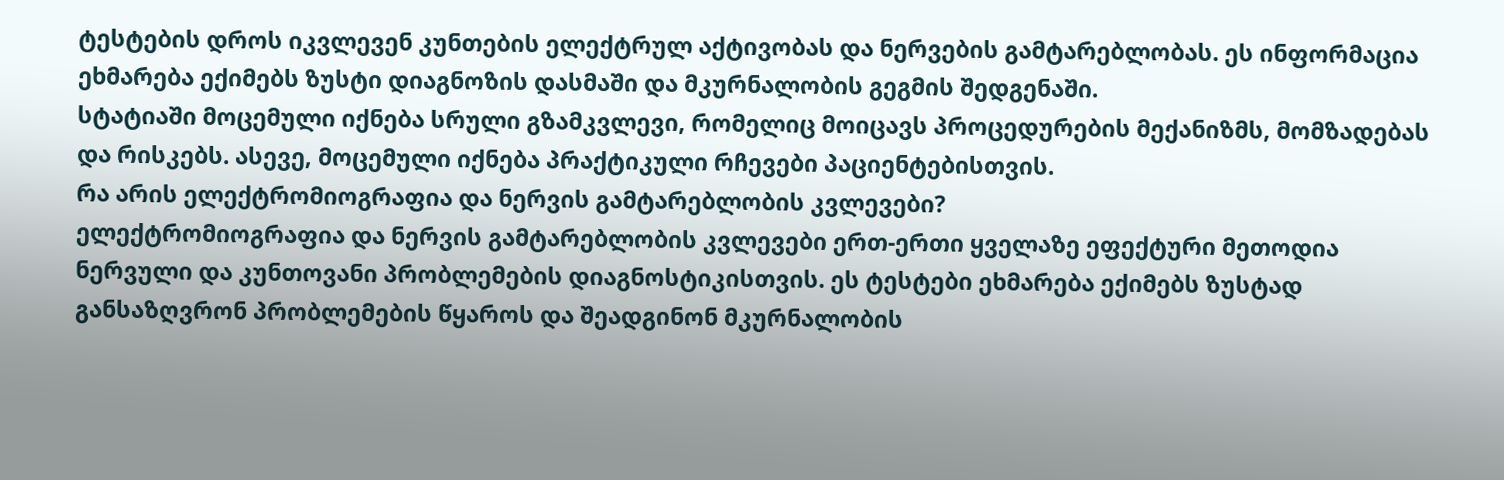ტესტების დროს იკვლევენ კუნთების ელექტრულ აქტივობას და ნერვების გამტარებლობას. ეს ინფორმაცია ეხმარება ექიმებს ზუსტი დიაგნოზის დასმაში და მკურნალობის გეგმის შედგენაში.
სტატიაში მოცემული იქნება სრული გზამკვლევი, რომელიც მოიცავს პროცედურების მექანიზმს, მომზადებას და რისკებს. ასევე, მოცემული იქნება პრაქტიკული რჩევები პაციენტებისთვის.
რა არის ელექტრომიოგრაფია და ნერვის გამტარებლობის კვლევები?
ელექტრომიოგრაფია და ნერვის გამტარებლობის კვლევები ერთ-ერთი ყველაზე ეფექტური მეთოდია ნერვული და კუნთოვანი პრობლემების დიაგნოსტიკისთვის. ეს ტესტები ეხმარება ექიმებს ზუსტად განსაზღვრონ პრობლემების წყაროს და შეადგინონ მკურნალობის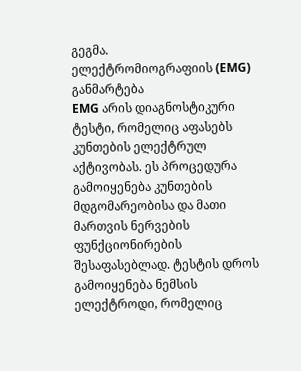გეგმა.
ელექტრომიოგრაფიის (EMG) განმარტება
EMG არის დიაგნოსტიკური ტესტი, რომელიც აფასებს კუნთების ელექტრულ აქტივობას. ეს პროცედურა გამოიყენება კუნთების მდგომარეობისა და მათი მართვის ნერვების ფუნქციონირების შესაფასებლად. ტესტის დროს გამოიყენება ნემსის ელექტროდი, რომელიც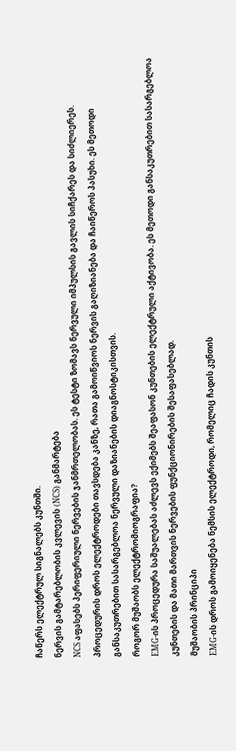ჩაწერს ელექტრულ სიგნალებს კუნთში.
ნერვის გამტარებლობის კვლევის (NCS) განმარტება
NCS აფასებს პერიფერიული ნერვების ჯანმრთელობას. ეს ტესტი ზომავს ნერვული იმპულსის გავლის სიჩქარეს და სიძლიერეს. პროცედურის დროს ელექტროდები თავსდება კანზე, რათა გამოიწვიოს ნერვის გაღიზიანება და ჩაიწეროს პასუხი. ეს მეთოდი განსაკუთრებით სასარგებლოა ნერვული დაზიანების დიაგნოსტიკისთვის.
როგორ მუშაობს ელექტრომიოგრაფია?
EMG-ის პროცედურა საშუალებას აძლევს ექიმებს შეაფასონ კუნთების ელექტრული აქტივობა. ეს მეთოდი განსაკუთრებით სასარგებლოა კუნთების და მათი მართვის ნერვების ფუნქციონირების შესაფასებლად.
მუშაობის პრინციპი
EMG-ის დროს გამოიყენება ნემსის ელექტროდი, რომელიც ჩადის კუნთის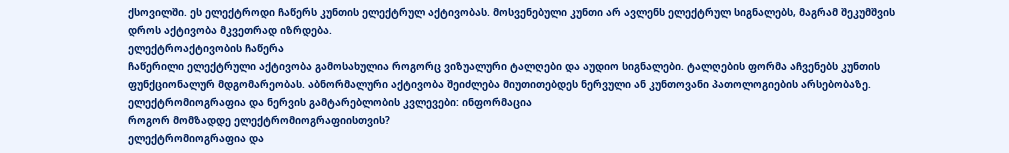ქსოვილში. ეს ელექტროდი ჩაწერს კუნთის ელექტრულ აქტივობას. მოსვენებული კუნთი არ ავლენს ელექტრულ სიგნალებს, მაგრამ შეკუმშვის დროს აქტივობა მკვეთრად იზრდება.
ელექტროაქტივობის ჩაწერა
ჩაწერილი ელექტრული აქტივობა გამოსახულია როგორც ვიზუალური ტალღები და აუდიო სიგნალები. ტალღების ფორმა აჩვენებს კუნთის ფუნქციონალურ მდგომარეობას. აბნორმალური აქტივობა შეიძლება მიუთითებდეს ნერვული ან კუნთოვანი პათოლოგიების არსებობაზე. ელექტრომიოგრაფია და ნერვის გამტარებლობის კვლევები: ინფორმაცია
როგორ მომზადდე ელექტრომიოგრაფიისთვის?
ელექტრომიოგრაფია და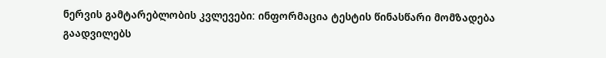ნერვის გამტარებლობის კვლევები: ინფორმაცია ტესტის წინასწარი მომზადება გაადვილებს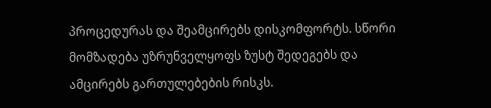პროცედურას და შეამცირებს დისკომფორტს. სწორი მომზადება უზრუნველყოფს ზუსტ შედეგებს და ამცირებს გართულებების რისკს.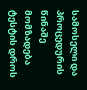სამოსელი და პროცედურის წინაშე მომზადება
ტესტის დროს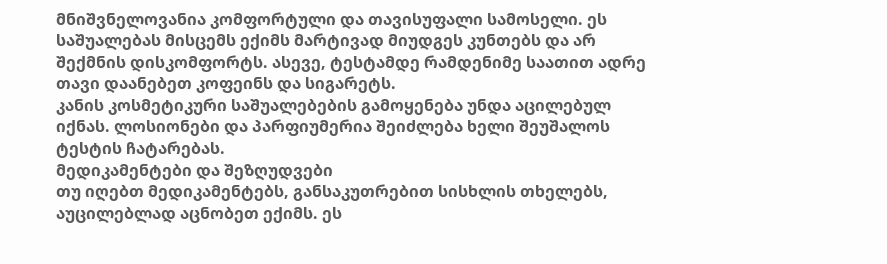მნიშვნელოვანია კომფორტული და თავისუფალი სამოსელი. ეს საშუალებას მისცემს ექიმს მარტივად მიუდგეს კუნთებს და არ შექმნის დისკომფორტს. ასევე, ტესტამდე რამდენიმე საათით ადრე თავი დაანებეთ კოფეინს და სიგარეტს.
კანის კოსმეტიკური საშუალებების გამოყენება უნდა აცილებულ იქნას. ლოსიონები და პარფიუმერია შეიძლება ხელი შეუშალოს ტესტის ჩატარებას.
მედიკამენტები და შეზღუდვები
თუ იღებთ მედიკამენტებს, განსაკუთრებით სისხლის თხელებს, აუცილებლად აცნობეთ ექიმს. ეს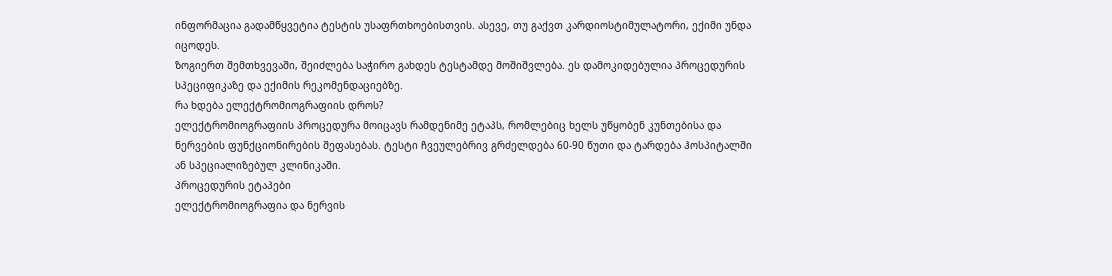ინფორმაცია გადამწყვეტია ტესტის უსაფრთხოებისთვის. ასევე, თუ გაქვთ კარდიოსტიმულატორი, ექიმი უნდა იცოდეს.
ზოგიერთ შემთხვევაში, შეიძლება საჭირო გახდეს ტესტამდე მოშიშვლება. ეს დამოკიდებულია პროცედურის სპეციფიკაზე და ექიმის რეკომენდაციებზე.
რა ხდება ელექტრომიოგრაფიის დროს?
ელექტრომიოგრაფიის პროცედურა მოიცავს რამდენიმე ეტაპს, რომლებიც ხელს უწყობენ კუნთებისა და ნერვების ფუნქციონირების შეფასებას. ტესტი ჩვეულებრივ გრძელდება 60-90 წუთი და ტარდება ჰოსპიტალში ან სპეციალიზებულ კლინიკაში.
პროცედურის ეტაპები
ელექტრომიოგრაფია და ნერვის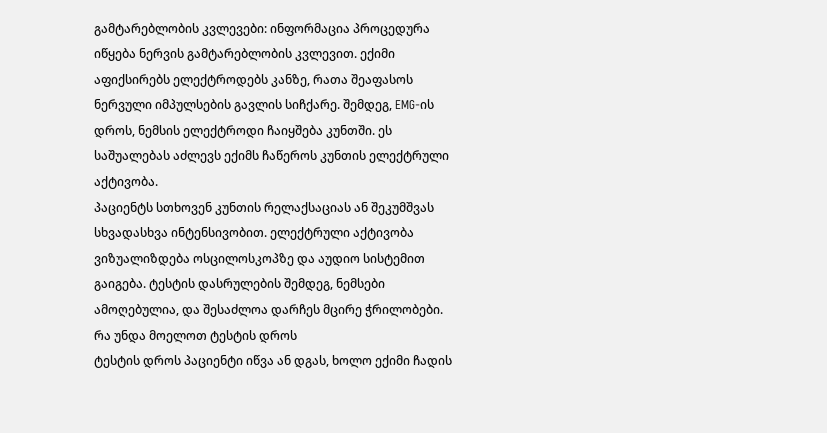გამტარებლობის კვლევები: ინფორმაცია პროცედურა იწყება ნერვის გამტარებლობის კვლევით. ექიმი აფიქსირებს ელექტროდებს კანზე, რათა შეაფასოს ნერვული იმპულსების გავლის სიჩქარე. შემდეგ, EMG-ის დროს, ნემსის ელექტროდი ჩაიყშება კუნთში. ეს საშუალებას აძლევს ექიმს ჩაწეროს კუნთის ელექტრული აქტივობა.
პაციენტს სთხოვენ კუნთის რელაქსაციას ან შეკუმშვას სხვადასხვა ინტენსივობით. ელექტრული აქტივობა ვიზუალიზდება ოსცილოსკოპზე და აუდიო სისტემით გაიგება. ტესტის დასრულების შემდეგ, ნემსები ამოღებულია, და შესაძლოა დარჩეს მცირე ჭრილობები.
რა უნდა მოელოთ ტესტის დროს
ტესტის დროს პაციენტი იწვა ან დგას, ხოლო ექიმი ჩადის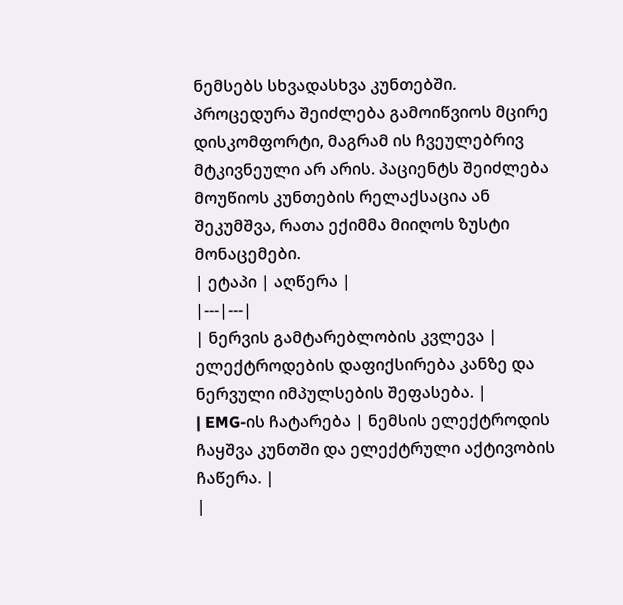ნემსებს სხვადასხვა კუნთებში. პროცედურა შეიძლება გამოიწვიოს მცირე დისკომფორტი, მაგრამ ის ჩვეულებრივ მტკივნეული არ არის. პაციენტს შეიძლება მოუწიოს კუნთების რელაქსაცია ან შეკუმშვა, რათა ექიმმა მიიღოს ზუსტი მონაცემები.
| ეტაპი | აღწერა |
|---|---|
| ნერვის გამტარებლობის კვლევა | ელექტროდების დაფიქსირება კანზე და ნერვული იმპულსების შეფასება. |
| EMG-ის ჩატარება | ნემსის ელექტროდის ჩაყშვა კუნთში და ელექტრული აქტივობის ჩაწერა. |
|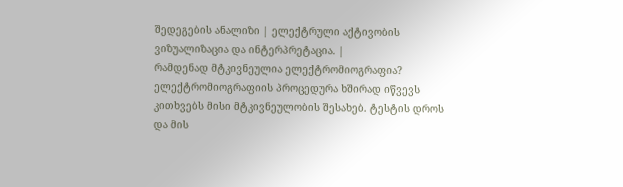შედეგების ანალიზი | ელექტრული აქტივობის ვიზუალიზაცია და ინტერპრეტაცია. |
რამდენად მტკივნეულია ელექტრომიოგრაფია?
ელექტრომიოგრაფიის პროცედურა ხშირად იწვევს კითხვებს მისი მტკივნეულობის შესახებ. ტესტის დროს და მის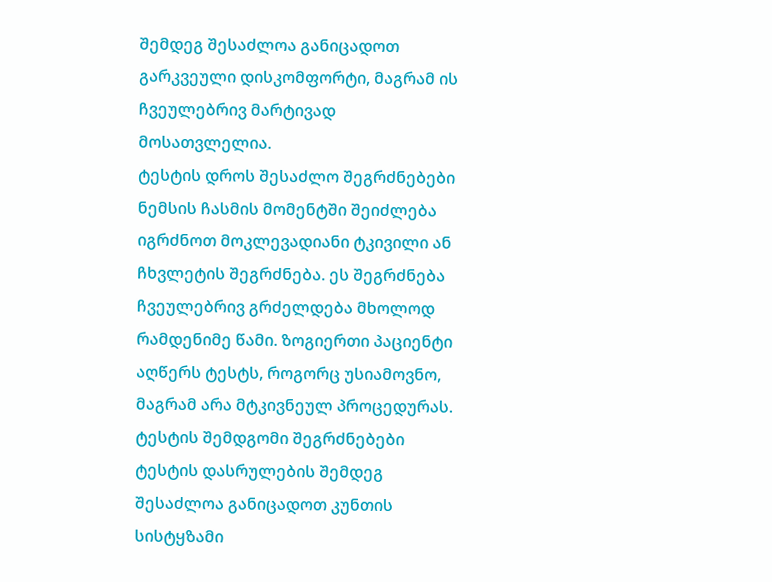შემდეგ შესაძლოა განიცადოთ გარკვეული დისკომფორტი, მაგრამ ის ჩვეულებრივ მარტივად მოსათვლელია.
ტესტის დროს შესაძლო შეგრძნებები
ნემსის ჩასმის მომენტში შეიძლება იგრძნოთ მოკლევადიანი ტკივილი ან ჩხვლეტის შეგრძნება. ეს შეგრძნება ჩვეულებრივ გრძელდება მხოლოდ რამდენიმე წამი. ზოგიერთი პაციენტი აღწერს ტესტს, როგორც უსიამოვნო, მაგრამ არა მტკივნეულ პროცედურას.
ტესტის შემდგომი შეგრძნებები
ტესტის დასრულების შემდეგ შესაძლოა განიცადოთ კუნთის სისტყზამი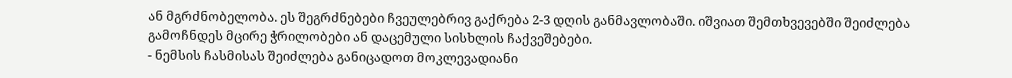ან მგრძნობელობა. ეს შეგრძნებები ჩვეულებრივ გაქრება 2-3 დღის განმავლობაში. იშვიათ შემთხვევებში შეიძლება გამოჩნდეს მცირე ჭრილობები ან დაცემული სისხლის ჩაქვეშებები.
- ნემსის ჩასმისას შეიძლება განიცადოთ მოკლევადიანი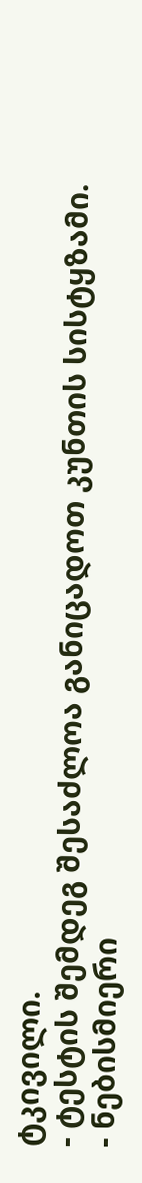ტკივილი.
- ტესტის შემდეგ შესაძლოა განიცადოთ კუნთის სისტყზამი.
- ნებისმიერი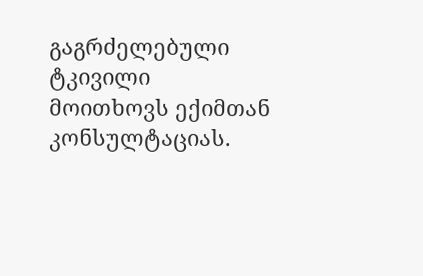გაგრძელებული ტკივილი მოითხოვს ექიმთან კონსულტაციას.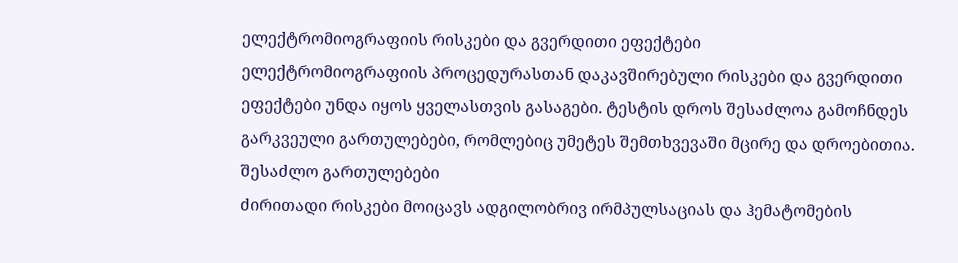ელექტრომიოგრაფიის რისკები და გვერდითი ეფექტები
ელექტრომიოგრაფიის პროცედურასთან დაკავშირებული რისკები და გვერდითი ეფექტები უნდა იყოს ყველასთვის გასაგები. ტესტის დროს შესაძლოა გამოჩნდეს გარკვეული გართულებები, რომლებიც უმეტეს შემთხვევაში მცირე და დროებითია.
შესაძლო გართულებები
ძირითადი რისკები მოიცავს ადგილობრივ ირმპულსაციას და ჰემატომების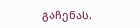გაჩენას.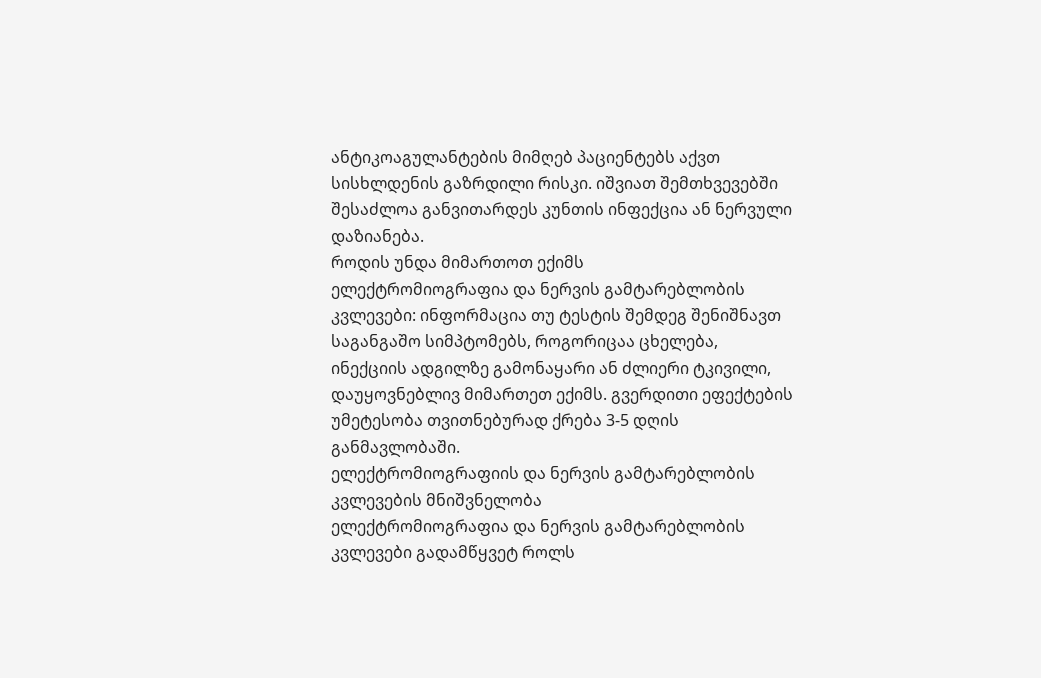ანტიკოაგულანტების მიმღებ პაციენტებს აქვთ სისხლდენის გაზრდილი რისკი. იშვიათ შემთხვევებში შესაძლოა განვითარდეს კუნთის ინფექცია ან ნერვული დაზიანება.
როდის უნდა მიმართოთ ექიმს
ელექტრომიოგრაფია და ნერვის გამტარებლობის კვლევები: ინფორმაცია თუ ტესტის შემდეგ შენიშნავთ საგანგაშო სიმპტომებს, როგორიცაა ცხელება, ინექციის ადგილზე გამონაყარი ან ძლიერი ტკივილი, დაუყოვნებლივ მიმართეთ ექიმს. გვერდითი ეფექტების უმეტესობა თვითნებურად ქრება 3-5 დღის განმავლობაში.
ელექტრომიოგრაფიის და ნერვის გამტარებლობის კვლევების მნიშვნელობა
ელექტრომიოგრაფია და ნერვის გამტარებლობის კვლევები გადამწყვეტ როლს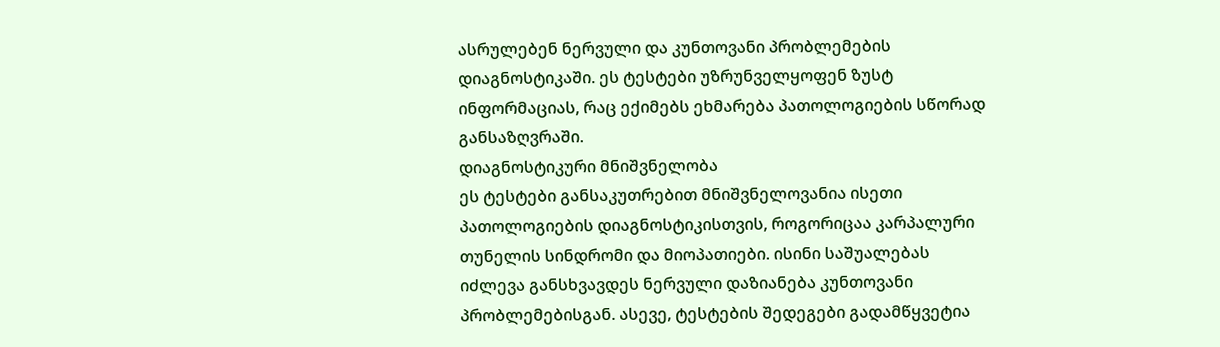ასრულებენ ნერვული და კუნთოვანი პრობლემების დიაგნოსტიკაში. ეს ტესტები უზრუნველყოფენ ზუსტ ინფორმაციას, რაც ექიმებს ეხმარება პათოლოგიების სწორად განსაზღვრაში.
დიაგნოსტიკური მნიშვნელობა
ეს ტესტები განსაკუთრებით მნიშვნელოვანია ისეთი პათოლოგიების დიაგნოსტიკისთვის, როგორიცაა კარპალური თუნელის სინდრომი და მიოპათიები. ისინი საშუალებას იძლევა განსხვავდეს ნერვული დაზიანება კუნთოვანი პრობლემებისგან. ასევე, ტესტების შედეგები გადამწყვეტია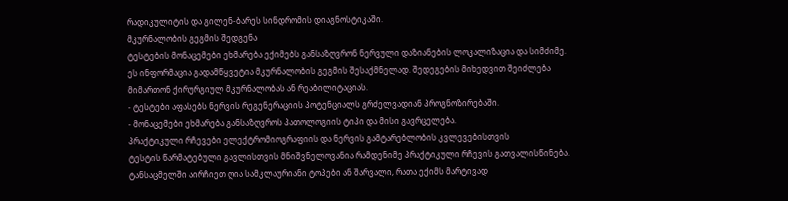რადიკულიტის და გილენ-ბარეს სინდრომის დიაგნოსტიკაში.
მკურნალობის გეგმის შედგენა
ტესტების მონაცემები ეხმარება ექიმებს განსაზღვრონ ნერვული დაზიანების ლოკალიზაცია და სიმძიმე. ეს ინფორმაცია გადამწყვეტია მკურნალობის გეგმის შესაქმნელად. შედეგების მიხედვით შეიძლება მიმართონ ქირურგიულ მკურნალობას ან რეაბილიტაციას.
- ტესტები აფასებს ნერვის რეგენერაციის პოტენციალს გრძელვადიან პროგნოზირებაში.
- მონაცემები ეხმარება განსაზღვროს პათოლოგიის ტიპი და მისი გავრცელება.
პრაქტიკული რჩევები ელექტრომიოგრაფიის და ნერვის გამტარებლობის კვლევებისთვის
ტესტის წარმატებული გავლისთვის მნიშვნელოვანია რამდენიმე პრაქტიკული რჩევის გათვალისწინება. ტანსაცმელში აირჩიეთ ღია სამკლაურიანი ტოპები ან შარვალი, რათა ექიმს მარტივად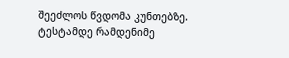შეეძლოს წვდომა კუნთებზე.
ტესტამდე რამდენიმე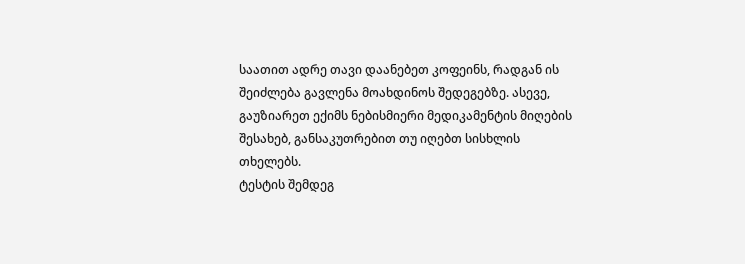საათით ადრე თავი დაანებეთ კოფეინს, რადგან ის შეიძლება გავლენა მოახდინოს შედეგებზე. ასევე, გაუზიარეთ ექიმს ნებისმიერი მედიკამენტის მიღების შესახებ, განსაკუთრებით თუ იღებთ სისხლის თხელებს.
ტესტის შემდეგ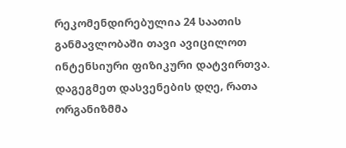რეკომენდირებულია 24 საათის განმავლობაში თავი ავიცილოთ ინტენსიური ფიზიკური დატვირთვა. დაგეგმეთ დასვენების დღე, რათა ორგანიზმმა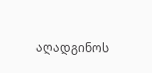აღადგინოს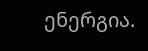ენერგია.